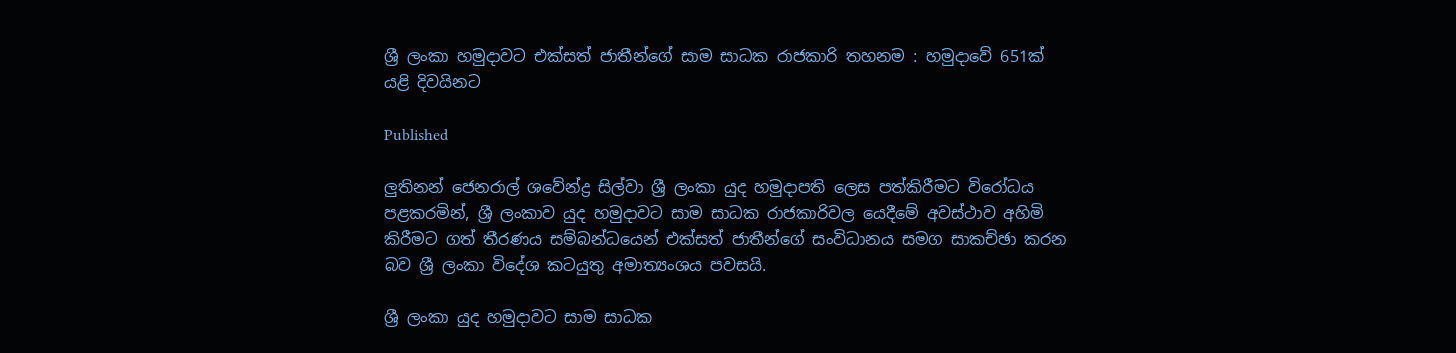ශ්‍රී ලංකා හමුදාවට එක්සත් ජාතීන්ගේ සාම සාධක රාජකාරි තහනම : හමුදාවේ 651ක් යළි දිවයිනට

Published

ලුතිනන් ජෙනරාල් ශවේන්ද්‍ර සිල්වා ශ්‍රී ලංකා යුද හමුදාපති ලෙස පත්කිරීමට විරෝධය පළකරමින්, ශ්‍රී ලංකාව යුද හමුදාවට සාම සාධක රාජකාරිවල යෙදීමේ අවස්ථාව අහිමි කිරීමට ගත් තීරණය සම්බන්ධයෙන් එක්සත් ජාතීන්ගේ සංවිධානය සමග සාකච්ඡා කරන බව ශ්‍රී ලංකා විදේශ කටයුතු අමාත්‍යංශය පවසයි.

ශ්‍රී ලංකා යුද හමුදාවට සාම සාධක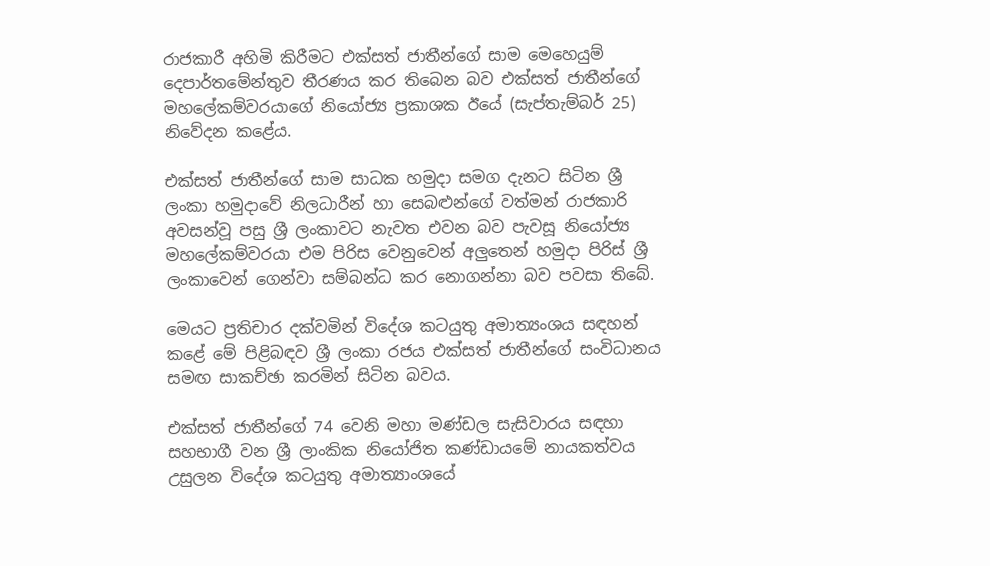රාජකාරී අහිමි කිරීමට එක්සත් ජාතීන්ගේ සාම මෙහෙයුම් දෙපාර්තමේන්තුව තීරණය කර තිබෙන බව එක්සත් ජාතීන්ගේ මහලේකම්වරයාගේ නියෝජ්‍ය ප්‍රකාශක ඊයේ (සැප්තැම්බර් 25) නිවේදන කළේය.

එක්සත් ජාතීන්ගේ සාම සාධක හමුදා සමග දැනට සිටින ශ්‍රී ලංකා හමුදාවේ නිලධාරීන් හා සෙබළුන්ගේ වත්මන් රාජකාරි අවසන්වූ පසු ශ්‍රී ලංකාවට නැවත එවන බව පැවසූ නියෝජ්‍ය මහලේකම්වරයා එම පිරිස වෙනුවෙන් අලුතෙන් හමුදා පිරිස් ශ්‍රී ලංකාවෙන් ගෙන්වා සම්බන්ධ කර නොගන්නා බව පවසා තිබේ.

මෙයට ප්‍රතිචාර දක්වමින් විදේශ කටයුතු අමාත්‍යංශය සඳහන් කළේ මේ පිළිබඳව ශ්‍රී ලංකා රජය එක්සත් ජාතීන්ගේ සංවිධානය සමඟ සාකච්ඡා කරමින් සිටින බවය.

එක්සත් ජාතීන්ගේ 74 වෙනි මහා මණ්ඩල සැසිවාරය සඳහා සහභාගී වන ශ්‍රී ලාංකික නියෝජිත කණ්ඩායමේ නායකත්වය උසුලන විදේශ කටයුතු අමාත්‍යාංශයේ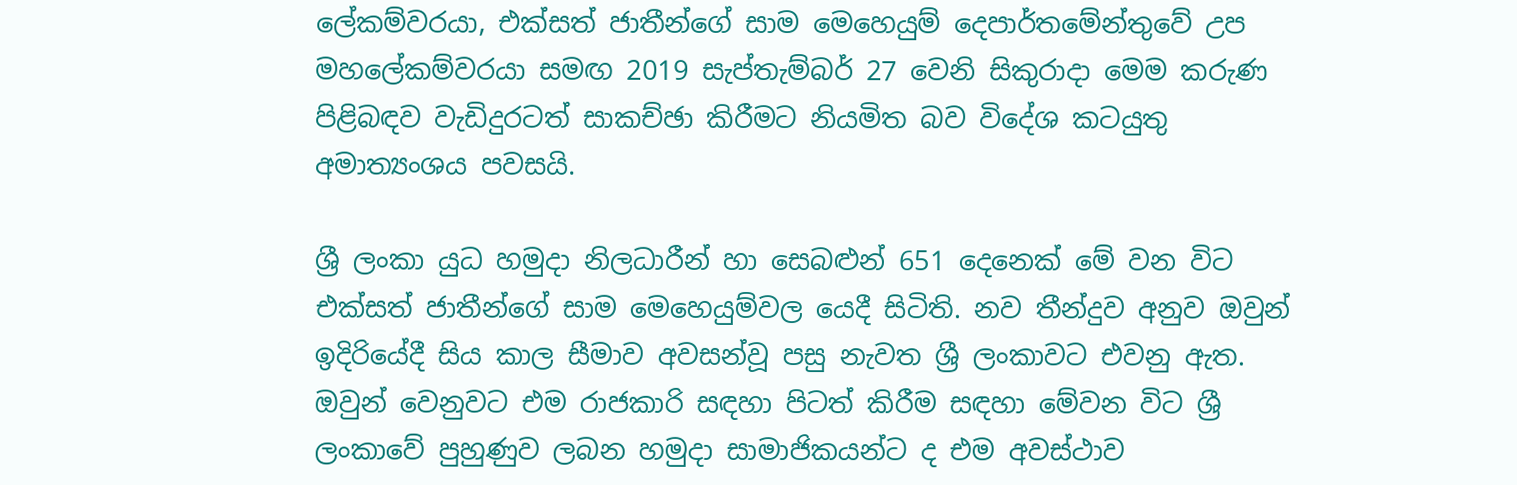ලේකම්වරයා, එක්සත් ජාතීන්ගේ සාම මෙහෙයුම් දෙපාර්තමේන්තුවේ උප මහලේකම්වරයා සමඟ 2019 සැප්තැම්බර් 27 වෙනි සිකුරාදා මෙම කරුණ පිළිබඳව වැඩිදුරටත් සාකච්ඡා කිරීමට නියමිත බව විදේශ කටයුතු අමාත්‍යංශය පවසයි.

ශ්‍රී ලංකා යුධ හමුදා නිලධාරීන් හා සෙබළුන් 651 දෙනෙක් මේ වන විට එක්සත් ජාතීන්ගේ සාම මෙහෙයුම්වල යෙදී සිටිති. නව තීන්දුව අනුව ඔවුන් ඉදිරියේදී සිය කාල සීමාව අවසන්වූ පසු නැවත ශ්‍රී ලංකාවට එවනු ඇත. ඔවුන් වෙනුවට එම රාජකාරි සඳහා පිටත් කිරීම සඳහා මේවන විට ශ්‍රී ලංකාවේ පුහුණුව ලබන හමුදා සාමාජිකයන්ට ද එම අවස්ථාව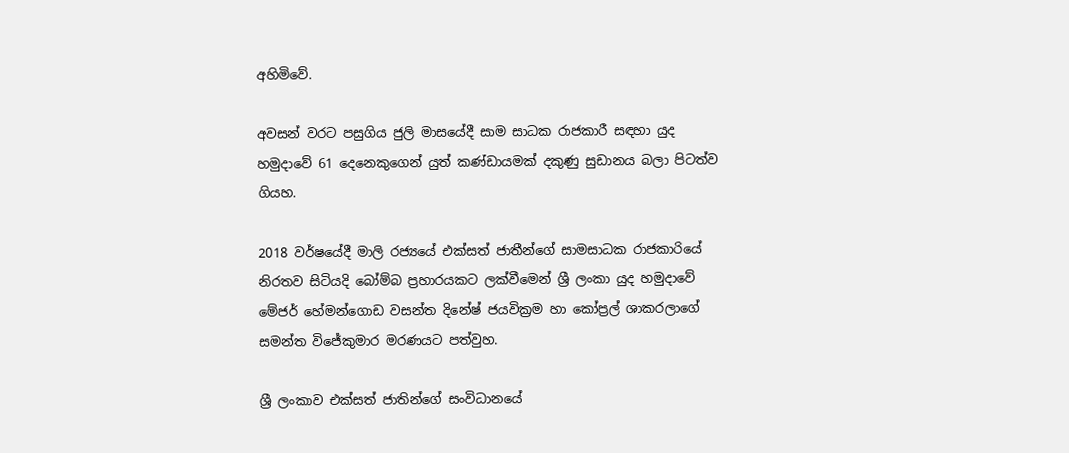අහිමිවේ.

අවසන් වරට පසුගිය ජුලි මාසයේදී සාම සාධක රාජකාරී සඳහා යුද හමුදාවේ 61 දෙනෙකුගෙන් යුත් කණ්ඩායමක් දකුණු සුඩානය බලා පිටත්ව ගියහ.

2018 වර්ෂයේදී මාලි රජ්‍යයේ එක්සත් ජාතීන්ගේ සාමසාධක රාජකාරියේ නිරතව සිටියදි බෝම්බ ප්‍රහාරයකට ලක්වීමෙන් ශ්‍රී ලංකා යුද හමුදාවේ මේජර් හේමන්ගොඩ වසන්ත දිනේෂ් ජයවික්‍රම හා කෝප්‍රල් ශාකරලාගේ සමන්ත විජේකුමාර මරණයට පත්වුහ.

ශ්‍රී ලංකාව එක්සත් ජාතින්ගේ සංවිධානයේ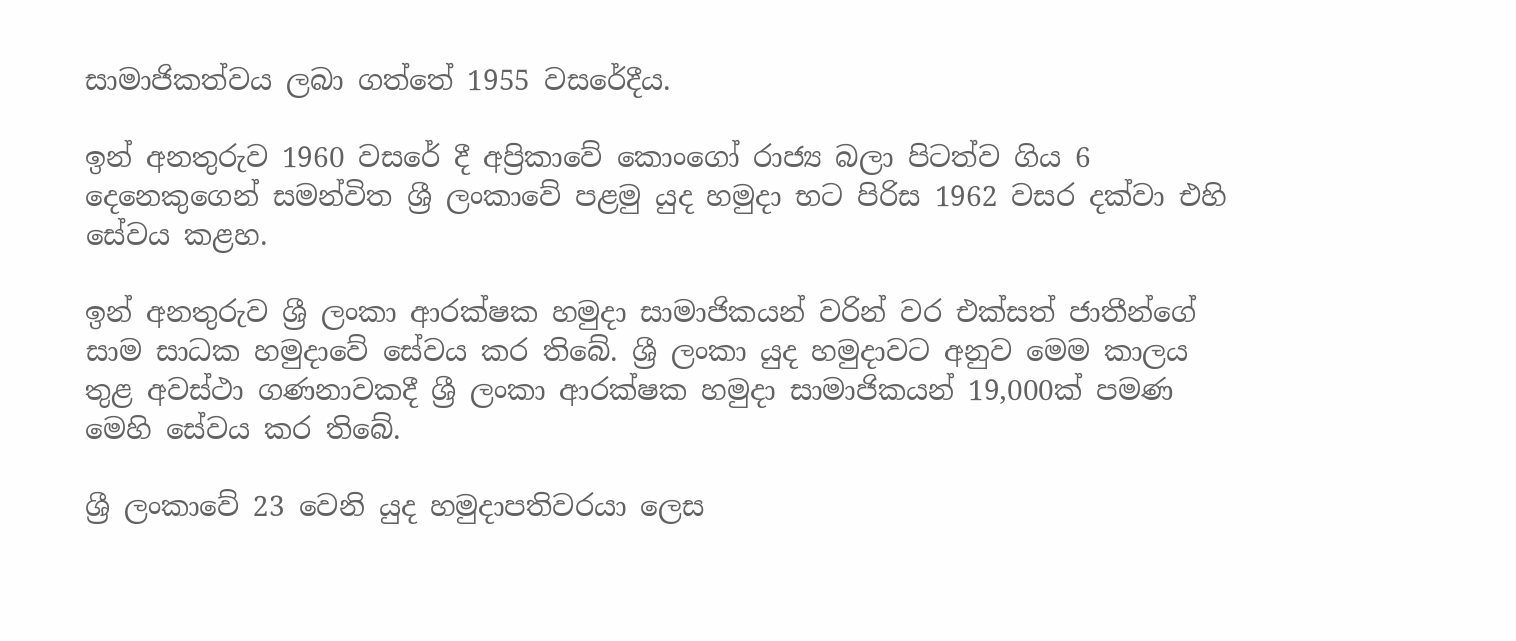සාමාජිකත්වය ලබා ගත්තේ 1955 වසරේදීය.

ඉන් අනතුරුව 1960 වසරේ දී අප්‍රිකාවේ කොංගෝ රාජ්‍ය බලා පිටත්ව ගිය 6 දෙනෙකුගෙන් සමන්විත ශ්‍රී ලංකාවේ පළමු යුද හමුදා භට පිරිස 1962 වසර දක්වා එහි සේවය කළහ.

ඉන් අනතුරුව ශ්‍රී ලංකා ආරක්ෂක හමුදා සාමාජිකයන් වරින් වර එක්සත් ජාතීන්ගේ සාම සාධක හමුදාවේ සේවය කර තිබේ. ශ්‍රී ලංකා යුද හමුදාවට අනුව මෙම කාලය තුළ අවස්ථා ගණනාවකදී ශ්‍රී ලංකා ආරක්ෂක හමුදා සාමාජිකයන් 19,000ක් පමණ මෙහි සේවය කර තිබේ.

ශ්‍රී ලංකාවේ 23 වෙනි යුද හමුදාපතිවරයා ලෙස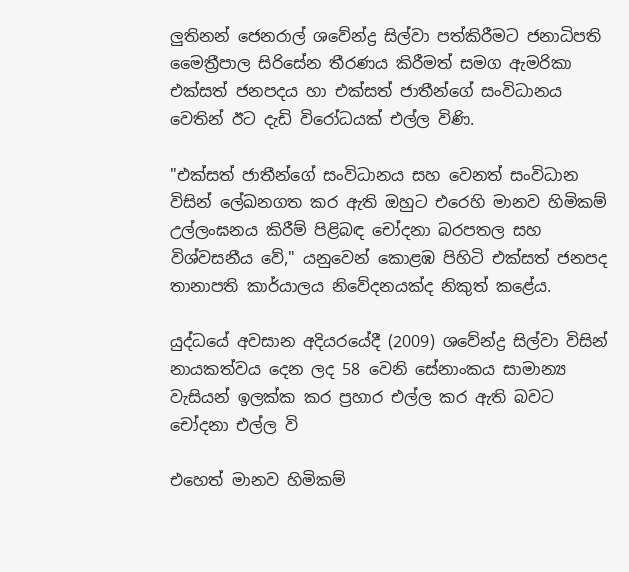ලුතිනන් ජෙනරාල් ශවේන්ද්‍ර සිල්වා පත්කිරීමට ජනාධිපති මෛත්‍රීපාල සිරිසේන තීරණය කිරීමත් සමග ඇමරිකා එක්සත් ජනපදය හා එක්සත් ජාතීන්ගේ සංවිධානය වෙතින් ඊට දැඩි විරෝධයක් එල්ල විණි.

"එක්සත් ජාතීන්ගේ සංවිධානය සහ වෙනත් සංවිධාන විසින් ලේඛනගත කර ඇති ඔහුට එරෙහි මානව හිමිකම් උල්ලංඝනය කිරීම් පිළිබඳ චෝදනා බරපතල සහ විශ්වසනීය වේ," යනුවෙන් කොළඹ පිහිටි එක්සත් ජනපද තානාපති කාර්යාලය නිවේදනයක්ද නිකුත් කළේය.

යුද්ධයේ අවසාන අදියරයේදී (2009) ශවේන්ද්‍ර සිල්වා විසින් නායකත්වය දෙන ලද 58 වෙනි සේනාංකය සාමාන්‍ය වැසියන් ඉලක්ක කර ප්‍රහාර එල්ල කර ඇති බවට චෝදනා එල්ල වි

එහෙත් මානව හිමිකම්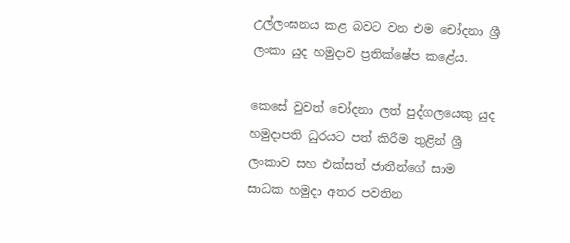උල්ලංඝනය කළ බවට වන එම චෝදනා ශ්‍රී ලංකා යුද හමුදාව ප්‍රතික්ෂේප කළේය.

කෙසේ වුවත් චෝදනා ලත් පුද්ගලයෙකු යුද හමුදාපති ධුරයට පත් කිරීම තුළින් ශ්‍රී ලංකාව සහ එක්සත් ජාතීන්ගේ සාම සාධක හමුදා අතර පවතින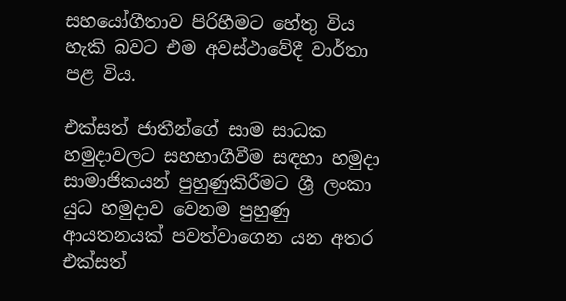සහයෝගීතාව පිරිහීමට හේතු විය හැකි බවට එම අවස්ථාවේදී වාර්තා පළ විය.

එක්සත් ජාතීන්ගේ සාම සාධක හමුදාවලට සහභාගීවීම සඳහා හමුදා සාමාජිකයන් පුහුණුකිරීමට ශ්‍රී ලංකා යුධ හමුදාව වෙනම පුහුණු ආයතනයක් පවත්වාගෙන යන අතර එක්සත්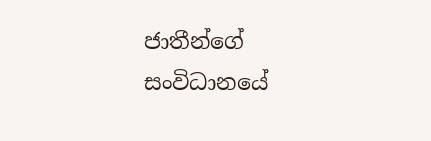ජාතීන්ගේ සංවිධානයේ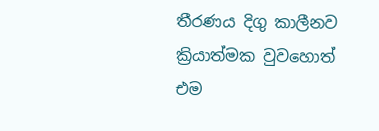තීරණය දිගු කාලීනව ක්‍රියාත්මක වුවහොත් එම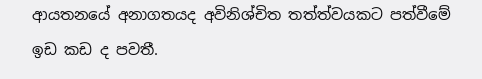ආයතනයේ අනාගතයද අවිනිශ්චිත තත්ත්වයකට පත්වීමේ ඉඩ කඩ ද පවතී.